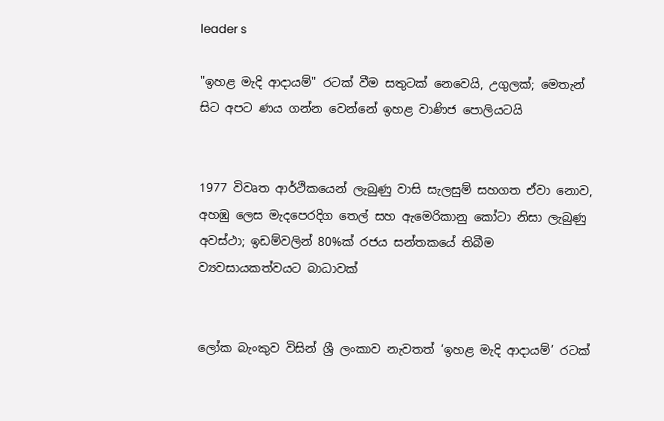leader s

"ඉහළ මැදි ආදායම්" රටක් වීම සතුටක් නෙවෙයි, උගුලක්; මෙතැන් සිට අපට ණය ගන්න වෙන්නේ ඉහළ වාණිජ පොලියටයි


1977 විවෘත ආර්ථිකයෙන් ලැබුණු වාසි සැලසුම් සහගත ඒවා නොව, අහඹු ලෙස මැදපෙරදිග තෙල් සහ ඇමෙරිකානු කෝටා නිසා ලැබුණු අවස්ථා; ඉඩම්වලින් 80%ක් රජය සන්තකයේ තිබීම ව්‍යවසායකත්වයට බාධාවක්


ලෝක බැංකුව විසින් ශ්‍රී ලංකාව නැවතත් ‘ඉහළ මැදි ආදායම්’ රටක්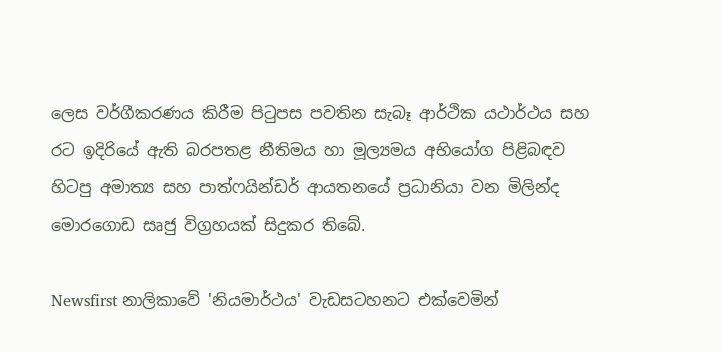ලෙස වර්ගීකරණය කිරීම පිටුපස පවතින සැබෑ ආර්ථික යථාර්ථය සහ රට ඉදිරියේ ඇති බරපතළ නීතිමය හා මූල්‍යමය අභියෝග පිළිබඳව හිටපු අමාත්‍ය සහ පාත්ෆයින්ඩර් ආයතනයේ ප්‍රධානියා වන මිලින්ද මොරගොඩ සෘජු විග්‍රහයක් සිදුකර තිබේ.

Newsfirst නාලිකාවේ 'නියමාර්ථය' වැඩසටහනට එක්වෙමින්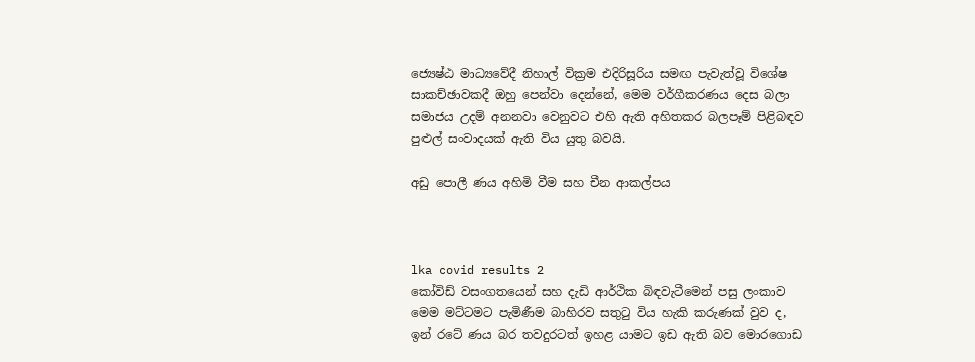ජ්‍යෙෂ්ඨ මාධ්‍යවේදී නිහාල් වික්‍රම එදිරිසූරිය සමඟ පැවැත්වූ විශේෂ සාකච්ඡාවකදී ඔහු පෙන්වා දෙන්නේ, මෙම වර්ගීකරණය දෙස බලා සමාජය උදම් අනනවා වෙනුවට එහි ඇති අහිතකර බලපෑම් පිළිබඳව පුළුල් සංවාදයක් ඇති විය යුතු බවයි.

අඩු පොලී ණය අහිමි වීම සහ චීන ආකල්පය



lka covid results 2
කෝවිඩ් වසංගතයෙන් සහ දැඩි ආර්ථික බිඳවැටීමෙන් පසු ලංකාව මෙම මට්ටමට පැමිණීම බාහිරව සතුටු විය හැකි කරුණක් වුව ද, ඉන් රටේ ණය බර තවදුරටත් ඉහළ යාමට ඉඩ ඇති බව මොරගොඩ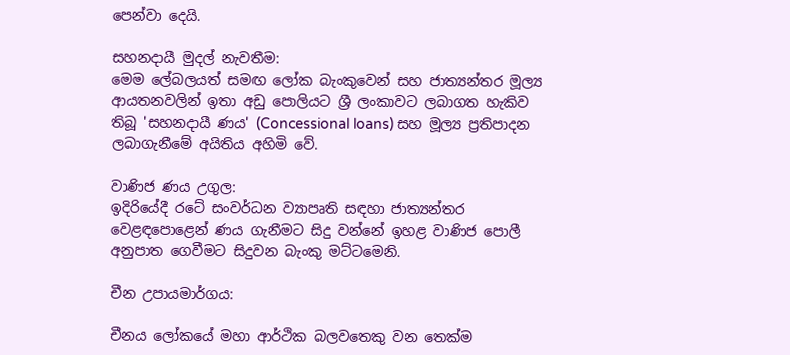පෙන්වා දෙයි.

සහනදායී මුදල් නැවතීම:
මෙම ලේබලයත් සමඟ ලෝක බැංකුවෙන් සහ ජාත්‍යන්තර මූල්‍ය ආයතනවලින් ඉතා අඩු පොලියට ශ්‍රී ලංකාවට ලබාගත හැකිව තිබූ 'සහනදායී ණය' (Concessional loans) සහ මූල්‍ය ප්‍රතිපාදන ලබාගැනීමේ අයිතිය අහිමි වේ.

වාණිජ ණය උගුල:
ඉදිරියේදී රටේ සංවර්ධන ව්‍යාපෘති සඳහා ජාත්‍යන්තර වෙළඳපොළෙන් ණය ගැනීමට සිදු වන්නේ ඉහළ වාණිජ පොලී අනුපාත ගෙවීමට සිදුවන බැංකු මට්ටමෙනි.

චීන උපායමාර්ගය:

චීනය ලෝකයේ මහා ආර්ථික බලවතෙකු වන තෙක්ම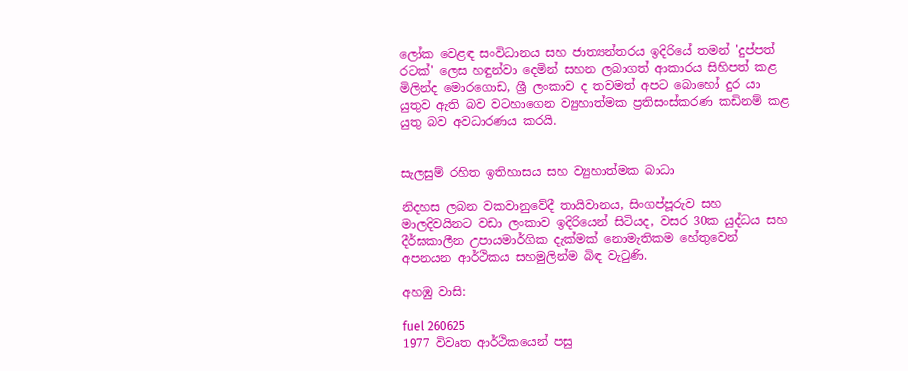ලෝක වෙළඳ සංවිධානය සහ ජාත්‍යන්තරය ඉදිරියේ තමන් 'දුප්පත් රටක්' ලෙස හඳුන්වා දෙමින් සහන ලබාගත් ආකාරය සිහිපත් කළ මිලින්ද මොරගොඩ, ශ්‍රී ලංකාව ද තවමත් අපට බොහෝ දුර යා යුතුව ඇති බව වටහාගෙන ව්‍යුහාත්මක ප්‍රතිසංස්කරණ කඩිනම් කළ යුතු බව අවධාරණය කරයි.


සැලසුම් රහිත ඉතිහාසය සහ ව්‍යුහාත්මක බාධා

නිදහස ලබන වකවානුවේදී තායිවානය, සිංගප්පූරුව සහ මාලදිවයිනට වඩා ලංකාව ඉදිරියෙන් සිටියද, වසර 30ක යුද්ධය සහ දීර්ඝකාලීන උපායමාර්ගික දැක්මක් නොමැතිකම හේතුවෙන් අපනයන ආර්ථිකය සහමුලින්ම බිඳ වැටුණි.

අහඹු වාසි:

fuel 260625
1977 විවෘත ආර්ථිකයෙන් පසු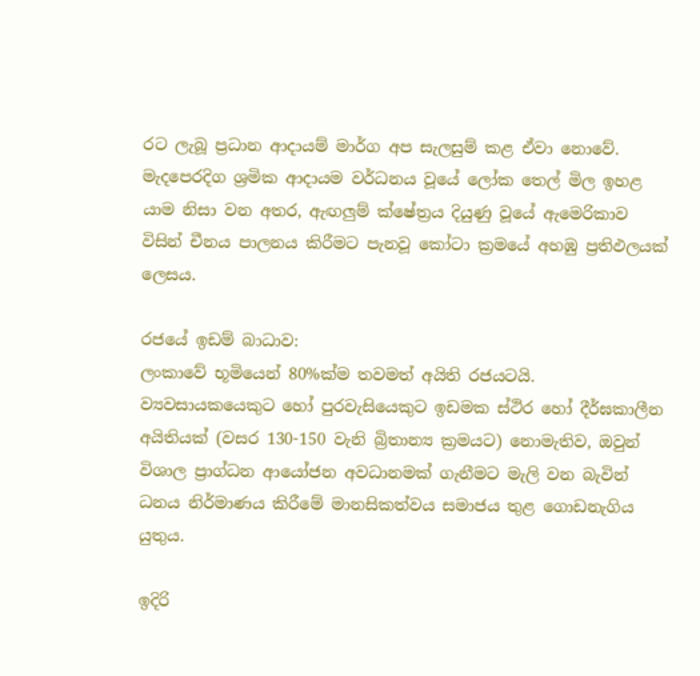රට ලැබූ ප්‍රධාන ආදායම් මාර්ග අප සැලසුම් කළ ඒවා නොවේ. මැදපෙරදිග ශ්‍රමික ආදායම වර්ධනය වූයේ ලෝක තෙල් මිල ඉහළ යාම නිසා වන අතර, ඇඟලුම් ක්ෂේත්‍රය දියුණු වූයේ ඇමෙරිකාව විසින් චීනය පාලනය කිරීමට පැනවූ කෝටා ක්‍රමයේ අහඹු ප්‍රතිඵලයක් ලෙසය.

රජයේ ඉඩම් බාධාව:
ලංකාවේ භූමියෙන් 80%ක්ම තවමත් අයිති රජයටයි. ව්‍යවසායකයෙකුට හෝ පුරවැසියෙකුට ඉඩමක ස්ථිර හෝ දීර්ඝකාලීන අයිතියක් (වසර 130-150 වැනි බ්‍රිතාන්‍ය ක්‍රමයට) නොමැතිව, ඔවුන් විශාල ප්‍රාග්ධන ආයෝජන අවධානමක් ගැනීමට මැලි වන බැවින් ධනය නිර්මාණය කිරීමේ මානසිකත්වය සමාජය තුළ ගොඩනැගිය යුතුය.

ඉදිරි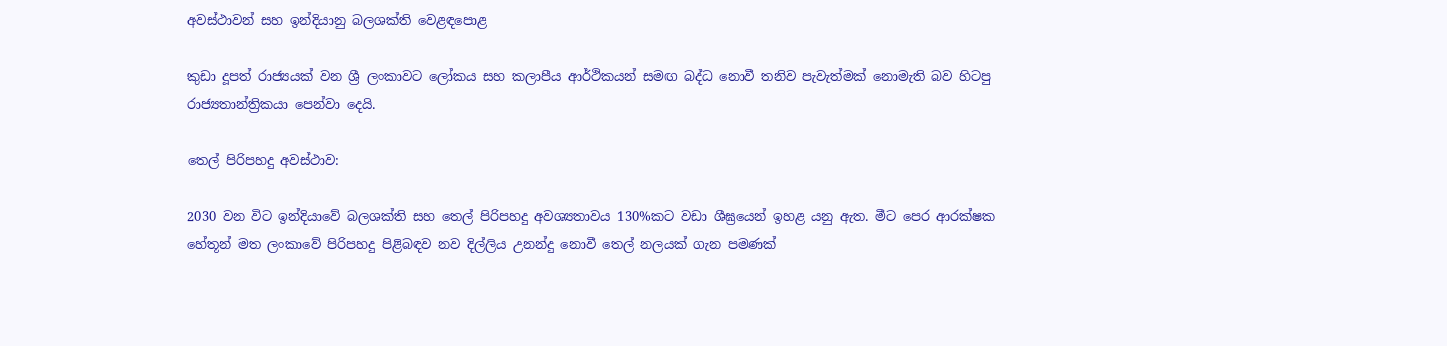අවස්ථාවන් සහ ඉන්දියානු බලශක්ති වෙළඳපොළ

කුඩා දූපත් රාජ්‍යයක් වන ශ්‍රී ලංකාවට ලෝකය සහ කලාපීය ආර්ථිකයන් සමඟ බද්ධ නොවී තනිව පැවැත්මක් නොමැති බව හිටපු රාජ්‍යතාන්ත්‍රිකයා පෙන්වා දෙයි.

තෙල් පිරිපහදු අවස්ථාව:

2030 වන විට ඉන්දියාවේ බලශක්ති සහ තෙල් පිරිපහදු අවශ්‍යතාවය 130%කට වඩා ශීඝ්‍රයෙන් ඉහළ යනු ඇත. මීට පෙර ආරක්ෂක හේතූන් මත ලංකාවේ පිරිපහදු පිළිබඳව නව දිල්ලිය උනන්දු නොවී තෙල් නලයක් ගැන පමණක්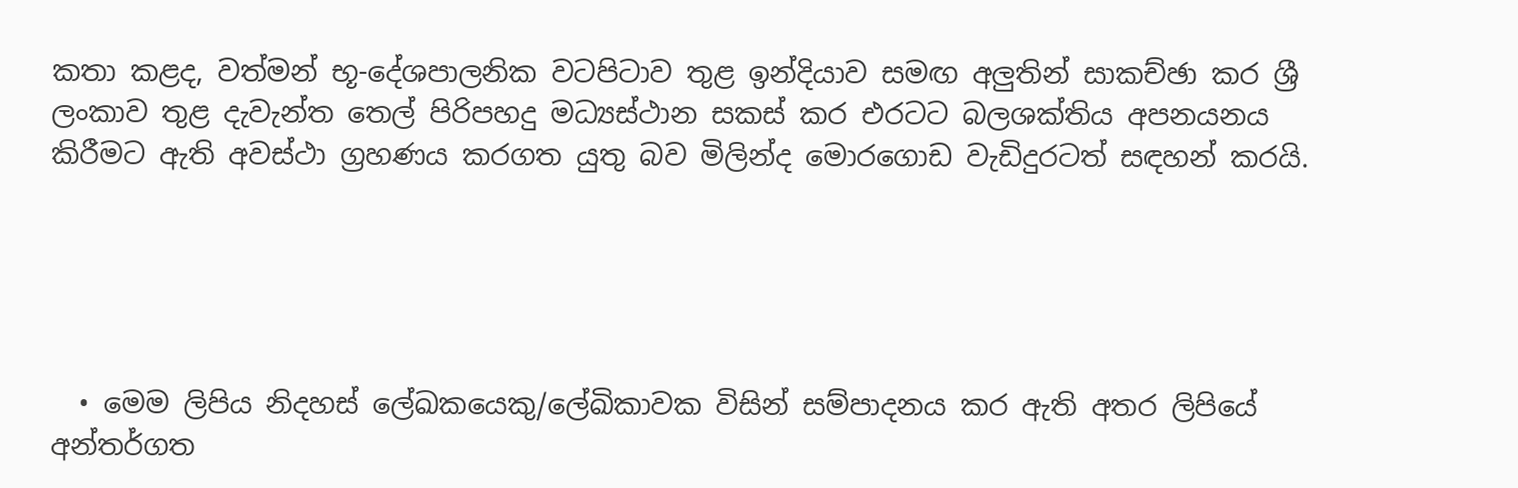කතා කළද, වත්මන් භූ-දේශපාලනික වටපිටාව තුළ ඉන්දියාව සමඟ අලුතින් සාකච්ඡා කර ශ්‍රී ලංකාව තුළ දැවැන්ත තෙල් පිරිපහදු මධ්‍යස්ථාන සකස් කර එරටට බලශක්තිය අපනයනය කිරීමට ඇති අවස්ථා ග්‍රහණය කරගත යුතු බව මිලින්ද මොරගොඩ වැඩිදුරටත් සඳහන් කරයි.





  • මෙම ලිපිය නිදහස් ලේඛකයෙකු/ලේඛිකාවක විසින් සම්පාදනය කර ඇති අතර ලිපියේ අන්තර්ගත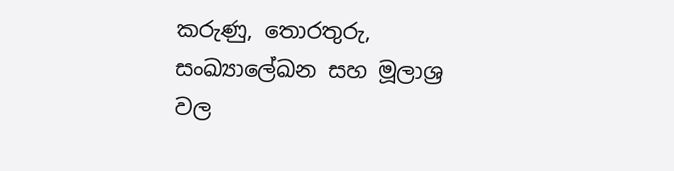කරුණු, තොරතුරු, සංඛ්‍යාලේඛන සහ මූලාශ්‍ර වල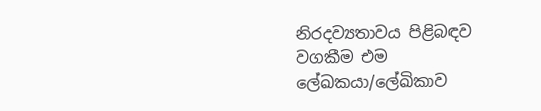නිරදව්‍යතාවය පිළිබඳව වගකීම එම ලේඛකයා/ලේඛිකාව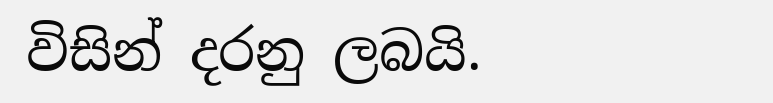විසින් දරනු ලබයි.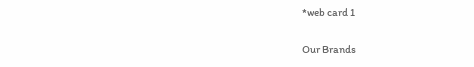*web card 1

Our Brands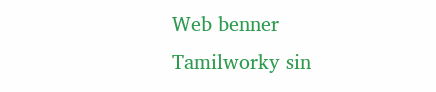Web benner Tamilworky sin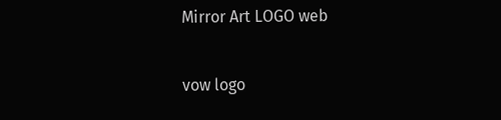Mirror Art LOGO web

vow logo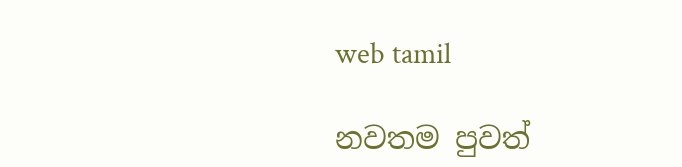web tamil

නවතම පුවත්